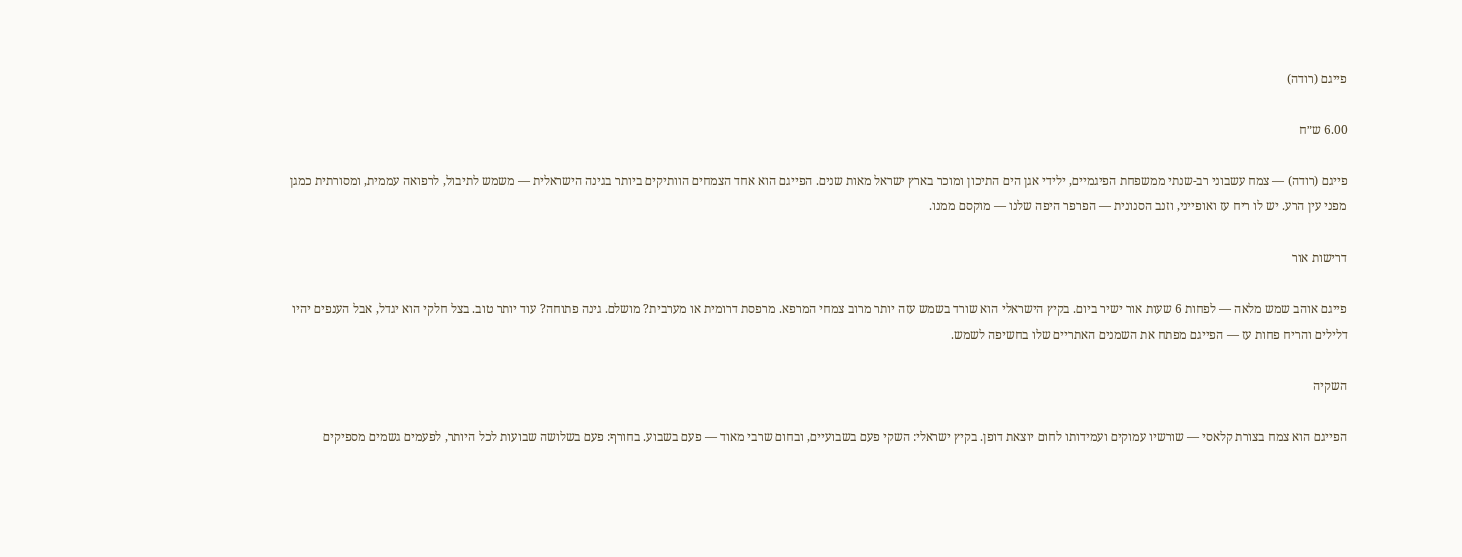פייגם (רודה)

6.00 ש״ח

פייגם (רודה) — צמח עשבוני רב-שנתי ממשפחת הפיגמיים, ילידי אגן הים התיכון ומוכר בארץ ישראל מאות שנים. הפייגם הוא אחד הצמחים הוותיקים ביותר בגינה הישראלית — משמש לתיבול, לרפואה עממית, ומסורתית כמגן מפני עין הרע. יש לו ריח עז ואופייני, וזנב הסנונית — הפרפר היפה שלנו — מוקסם ממנו.

דרישות אור

פייגם אוהב שמש מלאה — לפחות 6 שעות אור ישיר ביום. בקיץ הישראלי הוא שורד בשמש עזה יותר מרוב צמחי המרפא. מרפסת דרומית או מערבית? מושלם. גינה פתוחה? עוד יותר טוב. בצל חלקי הוא יגדל, אבל הענפים יהיו דלילים והריח פחות עז — הפייגם מפתח את השמנים האתריים שלו בחשיפה לשמש.

השקיה

הפייגם הוא צמח בצורת קלאסי — שורשיו עמוקים ועמידותו לחום יוצאת דופן. בקיץ ישראלי: השקי פעם בשבועיים, ובחום שרבי מאוד — פעם בשבוע. בחורף: פעם בשלושה שבועות לכל היותר, לפעמים גשמים מספיקים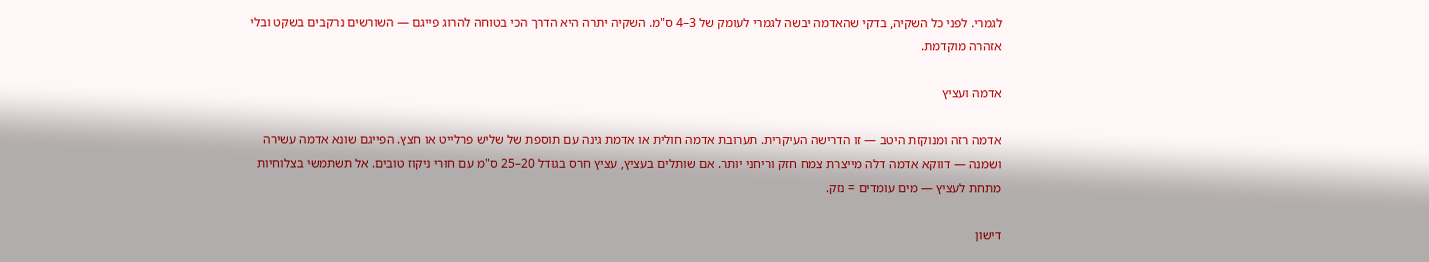לגמרי. לפני כל השקיה, בדקי שהאדמה יבשה לגמרי לעומק של 3–4 ס"מ. השקיה יתרה היא הדרך הכי בטוחה להרוג פייגם — השורשים נרקבים בשקט ובלי אזהרה מוקדמת.

אדמה ועציץ

אדמה רזה ומנוקזת היטב — זו הדרישה העיקרית. תערובת אדמה חולית או אדמת גינה עם תוספת של שליש פרלייט או חצץ. הפייגם שונא אדמה עשירה ושמנה — דווקא אדמה דלה מייצרת צמח חזק וריחני יותר. אם שותלים בעציץ, עציץ חרס בגודל 20–25 ס"מ עם חורי ניקוז טובים. אל תשתמשי בצלוחיות מתחת לעציץ — מים עומדים = נזק.

דישון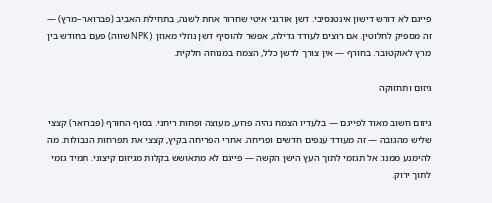פייגם לא דורש דישון אינטנסיבי. דשן אורגני איטי שחרור אחת לשנה, בתחילת האביב (פברואר–מרץ) — זה מספיק לחלוטין. אם רוצים לעודד גדילה, אפשר להוסיף דשן נוזלי מאוזן (NPK שווה) פעם בחודש בין מרץ לאוקטובר. בחורף — אין צורך לדשן כלל, הצמח במנוחה חלקית.

גיזום ותחזוקה

גיזום חשוב מאוד לפייגם — בלעדיו הצמח נהיה פרוע, מעוצה ופחות ריחני. בסוף החורף (פברואר) קצצי שליש מהגובה — זה מעודד ענפים חדשים ופריחה. אחרי הפריחה בקיץ, קצצי את תפרחות הנבולות. מה להימנע ממנו: אל תגזמי לתוך העץ הישן הקשה — פייגם לא מתאושש בקלות מגיזום קיצוני. תמיד גזמי לתוך ירוק.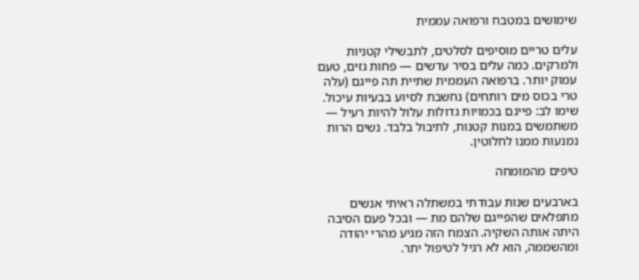שימושים במטבח ורפואה עממית

עלים טריים מוסיפים לסלטים, לתבשילי קטניות ולמרקים. כמה עלים בסיר עדשים — פחות גזים, טעם עמוק יותר. ברפואה העממית שתיית תה פייגם (עלה טרי בכוס מים רותחים) נחשבת לסיוע בבעיות עיכול. שימו לב: פייגם בכמויות גדולות עלול להיות רעיל — משתמשים במנות קטנות, לתיבול בלבד. נשים הרות נמנעות ממנו לחלוטין.

טיפים מהמומחה

בארבעים שנות עבודתי במשתלה ראיתי אנשים מתפלאים שהפייגם שלהם מת — ובכל פעם הסיבה היתה אותה השקיה. הצמח הזה מגיע מהרי יהודה ומהשממה, הוא לא רגיל לטיפול יתר.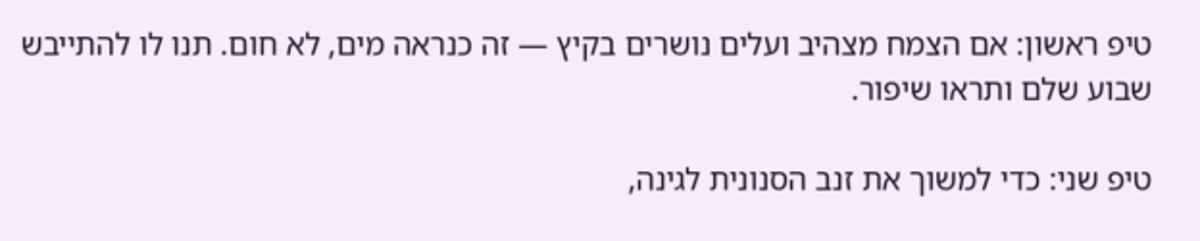טיפ ראשון: אם הצמח מצהיב ועלים נושרים בקיץ — זה כנראה מים, לא חום. תנו לו להתייבש שבוע שלם ותראו שיפור.

טיפ שני: כדי למשוך את זנב הסנונית לגינה,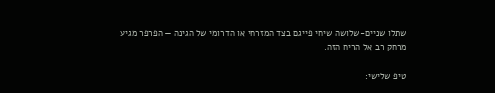שתלו שניים-שלושה שיחי פייגם בצד המזרחי או הדרומי של הגינה — הפרפר מגיע מרחק רב אל הריח הזה.

טיפ שלישי: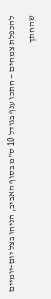להכפלת צמחים — חתכו ענף בגודל 10 ס"מ בסוף האביב, הניחו בצל יום-יומיים שהחתך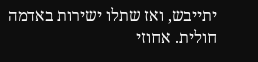יתייבש, ואז שתלו ישירות באדמה חולית. אחוזי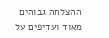ההצלחה גבוהים מאוד ועדיפים על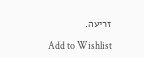זריעה.

Add to Wishlist